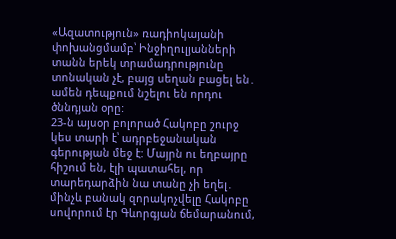«Ազատություն» ռադիոկայանի փոխանցմամբ՝ Ինջիղուլյանների տանն երեկ տրամադրությունը տոնական չէ, բայց սեղան բացել են․ ամեն դեպքում նշելու են որդու ծննդյան օրը:
23-ն այսօր բոլորած Հակոբը շուրջ կես տարի է՝ ադրբեջանական գերության մեջ է: Մայրն ու եղբայրը հիշում են, էլի պատահել, որ տարեդարձին նա տանը չի եղել․ մինչև բանակ զորակոչվելը Հակոբը սովորում էր Գևորգյան ճեմարանում,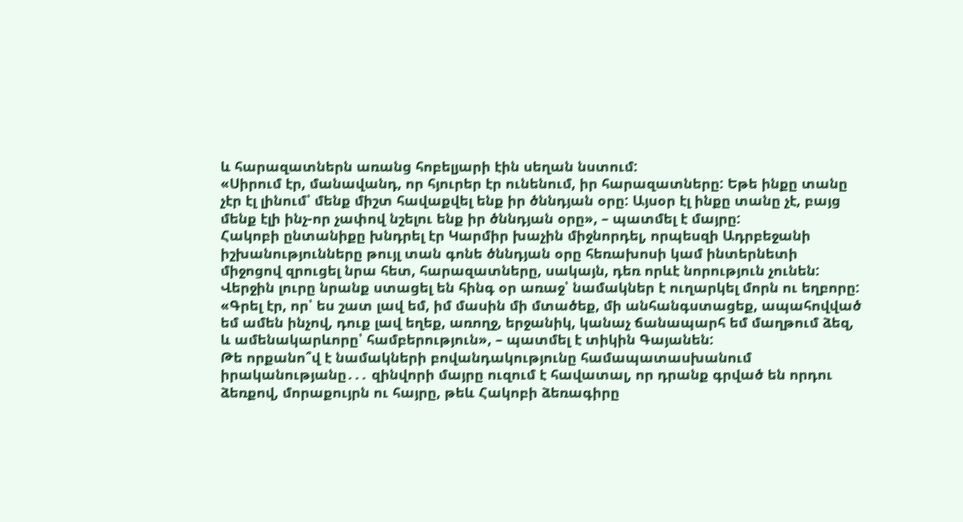և հարազատներն առանց հոբելյարի էին սեղան նստում:
«Սիրում էր, մանավանդ, որ հյուրեր էր ունենում, իր հարազատները: Եթե ինքը տանը չէր էլ լինում՝ մենք միշտ հավաքվել ենք իր ծննդյան օրը: Այսօր էլ ինքը տանը չէ, բայց մենք էլի ինչ-որ չափով նշելու ենք իր ծննդյան օրը», – պատմել է մայրը:
Հակոբի ընտանիքը խնդրել էր Կարմիր խաչին միջնորդել, որպեսզի Ադրբեջանի իշխանությունները թույլ տան գոնե ծննդյան օրը հեռախոսի կամ ինտերնետի միջոցով զրուցել նրա հետ, հարազատները, սակայն, դեռ որևէ նորություն չունեն: Վերջին լուրը նրանք ստացել են հինգ օր առաջ՝ նամակներ է ուղարկել մորն ու եղբորը:
«Գրել էր, որ՝ ես շատ լավ եմ, իմ մասին մի մտածեք, մի անհանգստացեք, ապահովված եմ ամեն ինչով, դուք լավ եղեք, առողջ, երջանիկ, կանաչ ճանապարհ եմ մաղթում ձեզ, և ամենակարևորը՝ համբերություն», – պատմել է տիկին Գայանեն:
Թե որքանո՞վ է նամակների բովանդակությունը համապատասխանում իրականությանը․․․ զինվորի մայրը ուզում է հավատալ, որ դրանք գրված են որդու ձեռքով, մորաքույրն ու հայրը, թեև Հակոբի ձեռագիրը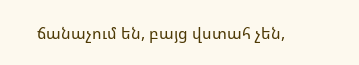ճանաչում են, բայց վստահ չեն,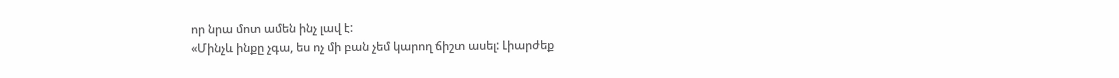որ նրա մոտ ամեն ինչ լավ է:
«Մինչև ինքը չգա, ես ոչ մի բան չեմ կարող ճիշտ ասել: Լիարժեք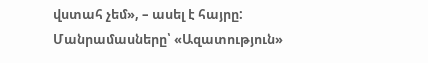վստահ չեմ», – ասել է հայրը:
Մանրամասները՝ «Ազատություն»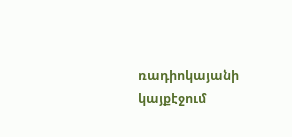ռադիոկայանի կայքէջում